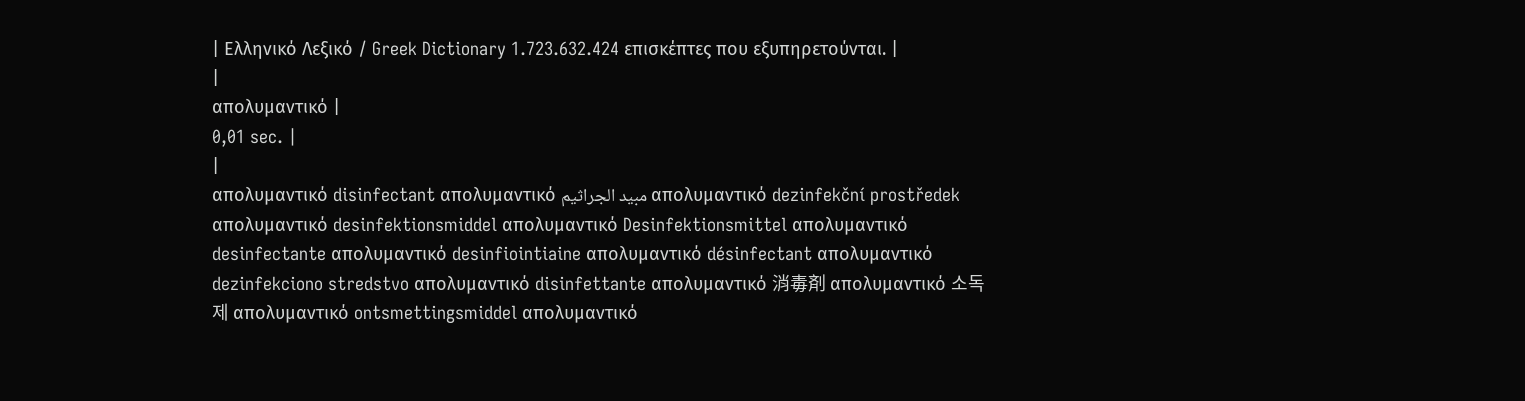| Ελληνικό Λεξικό / Greek Dictionary 1.723.632.424 επισκέπτες που εξυπηρετούνται. |
|
απολυμαντικό |
0,01 sec. |
|
απολυμαντικό disinfectant απολυμαντικό مبيد الجراثيم απολυμαντικό dezinfekční prostředek απολυμαντικό desinfektionsmiddel απολυμαντικό Desinfektionsmittel απολυμαντικό desinfectante απολυμαντικό desinfiointiaine απολυμαντικό désinfectant απολυμαντικό dezinfekciono stredstvo απολυμαντικό disinfettante απολυμαντικό 消毒剤 απολυμαντικό 소독제 απολυμαντικό ontsmettingsmiddel απολυμαντικό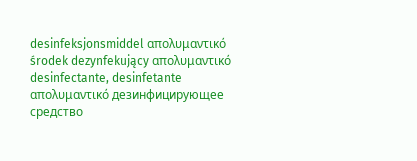desinfeksjonsmiddel απολυμαντικό środek dezynfekujący απολυμαντικό desinfectante, desinfetante απολυμαντικό дезинфицирующее средство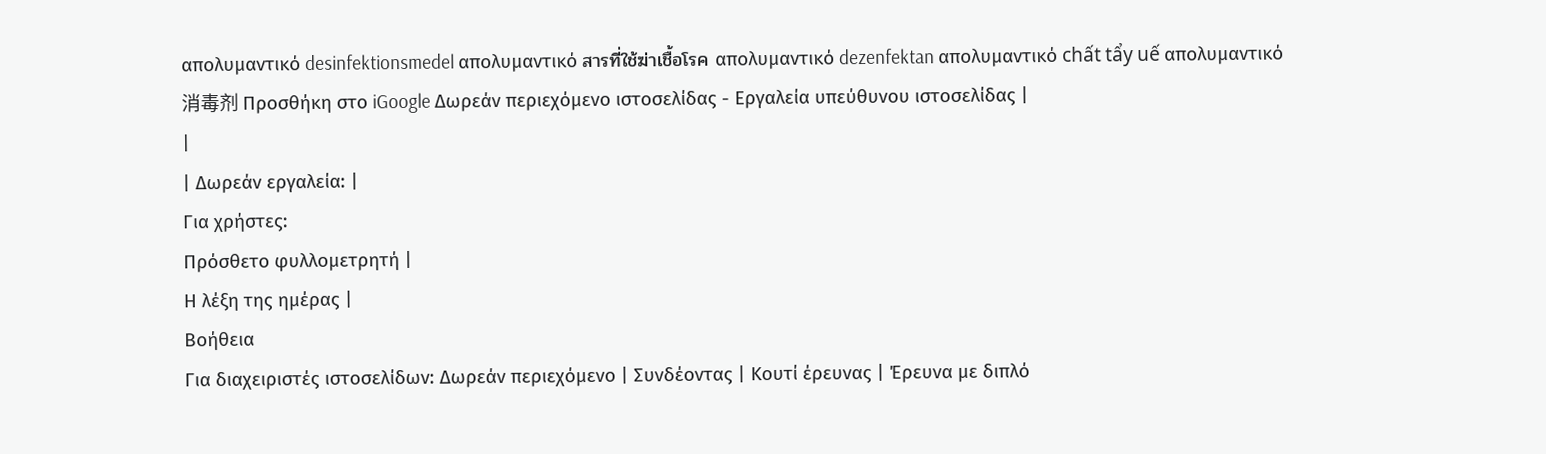απολυμαντικό desinfektionsmedel απολυμαντικό สารที่ใช้ฆ่าเชื้อโรค απολυμαντικό dezenfektan απολυμαντικό chất tẩy uế απολυμαντικό 消毒剂 Προσθήκη στο iGoogle Δωρεάν περιεχόμενο ιστοσελίδας - Εργαλεία υπεύθυνου ιστοσελίδας |
|
| Δωρεάν εργαλεία: |
Για χρήστες:
Πρόσθετο φυλλομετρητή |
Η λέξη της ημέρας |
Βοήθεια
Για διαχειριστές ιστοσελίδων: Δωρεάν περιεχόμενο | Συνδέοντας | Κουτί έρευνας | Έρευνα με διπλό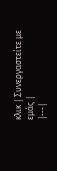κλικ | Συνεργαστείτε με εμάς |
|---|